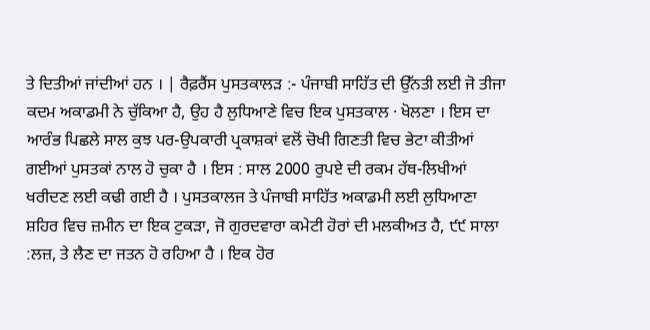ਤੇ ਦਿਤੀਆਂ ਜਾਂਦੀਆਂ ਹਨ । | ਰੈਫ਼ਰੈਂਸ ਪੁਸਤਕਾਲੜ :- ਪੰਜਾਬੀ ਸਾਹਿੱਤ ਦੀ ਉੱਨਤੀ ਲਈ ਜੋ ਤੀਜਾ ਕਦਮ ਅਕਾਡਮੀ ਨੇ ਚੁੱਕਿਆ ਹੈ, ਉਹ ਹੈ ਲੁਧਿਆਣੇ ਵਿਚ ਇਕ ਪੁਸਤਕਾਲ · ਖੋਲਣਾ । ਇਸ ਦਾ ਆਰੰਭ ਪਿਛਲੇ ਸਾਲ ਕੁਝ ਪਰ-ਉਪਕਾਰੀ ਪ੍ਰਕਾਸ਼ਕਾਂ ਵਲੋਂ ਚੋਖੀ ਗਿਣਤੀ ਵਿਚ ਭੇਟਾ ਕੀਤੀਆਂ ਗਈਆਂ ਪੁਸਤਕਾਂ ਨਾਲ ਹੋ ਚੁਕਾ ਹੈ । ਇਸ : ਸਾਲ 2000 ਰੁਪਏ ਦੀ ਰਕਮ ਹੱਥ-ਲਿਖੀਆਂ ਖਰੀਦਣ ਲਈ ਕਢੀ ਗਈ ਹੈ । ਪੁਸਤਕਾਲਜ ਤੇ ਪੰਜਾਬੀ ਸਾਹਿੱਤ ਅਕਾਡਮੀ ਲਈ ਲੁਧਿਆਣਾ ਸ਼ਹਿਰ ਵਿਚ ਜ਼ਮੀਨ ਦਾ ਇਕ ਟੁਕੜਾ, ਜੋ ਗੁਰਦਵਾਰਾ ਕਮੇਟੀ ਹੋਰਾਂ ਦੀ ਮਲਕੀਅਤ ਹੈ, ੯੯ ਸਾਲਾ :ਲਜ਼, ਤੇ ਲੈਣ ਦਾ ਜਤਨ ਹੋ ਰਹਿਆ ਹੈ । ਇਕ ਹੋਰ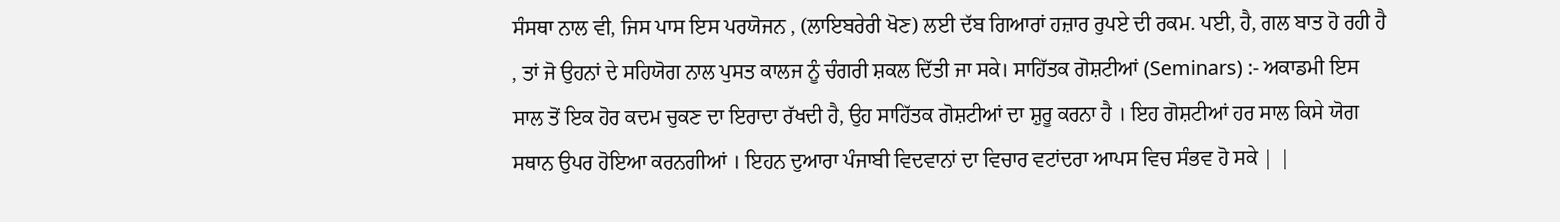ਸੰਸਥਾ ਨਾਲ ਵੀ, ਜਿਸ ਪਾਸ ਇਸ ਪਰਯੋਜਨ , (ਲਾਇਬਰੇਰੀ ਖੋਣ) ਲਈ ਦੱਬ ਗਿਆਰਾਂ ਹਜ਼ਾਰ ਰੁਪਏ ਦੀ ਰਕਮ. ਪਈ, ਹੈ, ਗਲ ਬਾਤ ਹੋ ਰਹੀ ਹੈ , ਤਾਂ ਜੋ ਉਹਨਾਂ ਦੇ ਸਹਿਯੋਗ ਨਾਲ ਪੁਸਤ ਕਾਲਜ ਨੂੰ ਚੰਗਰੀ ਸ਼ਕਲ ਦਿੱਤੀ ਜਾ ਸਕੇ। ਸਾਹਿੱਤਕ ਗੋਸ਼ਟੀਆਂ (Seminars) :- ਅਕਾਡਮੀ ਇਸ ਸਾਲ ਤੋਂ ਇਕ ਹੋਰ ਕਦਮ ਚੁਕਣ ਦਾ ਇਰਾਦਾ ਰੱਖਦੀ ਹੈ, ਉਹ ਸਾਹਿੱਤਕ ਗੋਸ਼ਟੀਆਂ ਦਾ ਸ਼ੁਰੂ ਕਰਨਾ ਹੈ । ਇਹ ਗੋਸ਼ਟੀਆਂ ਹਰ ਸਾਲ ਕਿਸੇ ਯੋਗ ਸਥਾਨ ਉਪਰ ਹੋਇਆ ਕਰਨਗੀਆਂ । ਇਹਨ ਦੁਆਰਾ ਪੰਜਾਬੀ ਵਿਦਵਾਨਾਂ ਦਾ ਵਿਚਾਰ ਵਟਾਂਦਰਾ ਆਪਸ ਵਿਚ ਸੰਭਵ ਹੋ ਸਕੇ | |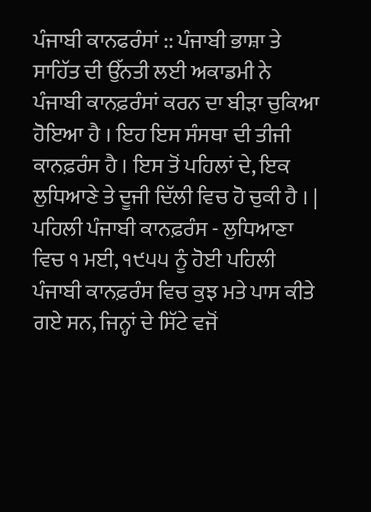ਪੰਜਾਬੀ ਕਾਨਫਰੰਸਾਂ :: ਪੰਜਾਬੀ ਭਾਸ਼ਾ ਤੇ ਸਾਹਿੱਤ ਦੀ ਉੱਨਤੀ ਲਈ ਅਕਾਡਮੀ ਨੇ ਪੰਜਾਬੀ ਕਾਨਫ਼ਰੰਸਾਂ ਕਰਨ ਦਾ ਬੀੜਾ ਚੁਕਿਆ ਹੋਇਆ ਹੈ । ਇਹ ਇਸ ਸੰਸਥਾ ਦੀ ਤੀਜੀ ਕਾਨਫ਼ਰੰਸ ਹੈ । ਇਸ ਤੋਂ ਪਹਿਲਾਂ ਦੇ, ਇਕ ਲੁਧਿਆਣੇ ਤੇ ਦੂਜੀ ਦਿੱਲੀ ਵਿਚ ਹੋ ਚੁਕੀ ਹੈ । | ਪਹਿਲੀ ਪੰਜਾਬੀ ਕਾਨਫ਼ਰੰਸ - ਲੁਧਿਆਣਾ ਵਿਚ ੧ ਮਈ, ੧੯੫੫ ਨੂੰ ਹੋਈ ਪਹਿਲੀ ਪੰਜਾਬੀ ਕਾਨਫ਼ਰੰਸ ਵਿਚ ਕੁਝ ਮਤੇ ਪਾਸ ਕੀਤੇ ਗਏ ਸਨ, ਜਿਨ੍ਹਾਂ ਦੇ ਸਿੱਟੇ ਵਜੋਂ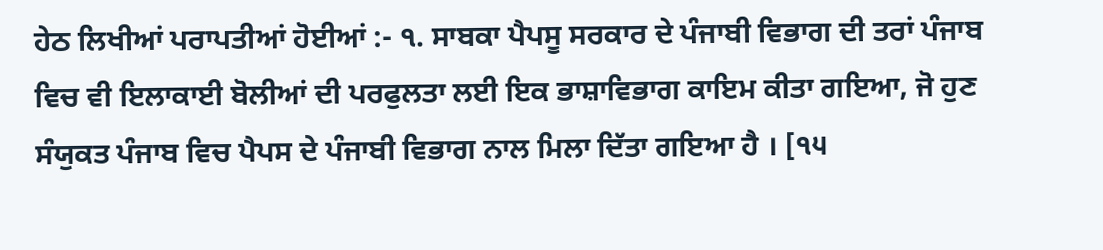ਹੇਠ ਲਿਖੀਆਂ ਪਰਾਪਤੀਆਂ ਹੋਈਆਂ :- ੧. ਸਾਬਕਾ ਪੈਪਸੂ ਸਰਕਾਰ ਦੇ ਪੰਜਾਬੀ ਵਿਭਾਗ ਦੀ ਤਰਾਂ ਪੰਜਾਬ ਵਿਚ ਵੀ ਇਲਾਕਾਈ ਬੋਲੀਆਂ ਦੀ ਪਰਫੁਲਤਾ ਲਈ ਇਕ ਭਾਸ਼ਾਵਿਭਾਗ ਕਾਇਮ ਕੀਤਾ ਗਇਆ, ਜੋ ਹੁਣ ਸੰਯੁਕਤ ਪੰਜਾਬ ਵਿਚ ਪੈਪਸ ਦੇ ਪੰਜਾਬੀ ਵਿਭਾਗ ਨਾਲ ਮਿਲਾ ਦਿੱਤਾ ਗਇਆ ਹੈ । [੧੫